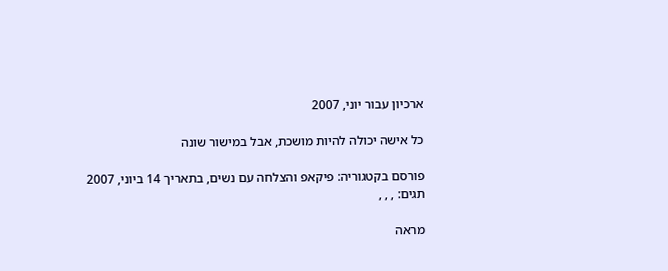ארכיון עבור יוני, 2007

כל אישה יכולה להיות מושכת, אבל במישור שונה

פורסם בקטגוריה: פיקאפ והצלחה עם נשים, בתאריך 14 ביוני, 2007
תגים: , , ,

מראה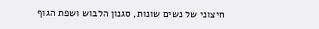חיצוני של נשים שונות, סגנון הלבוש ושפת הגוף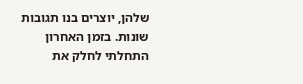שלהן, יוצרים בנו תגובות שונות. בזמן האחרון התחלתי לחלק את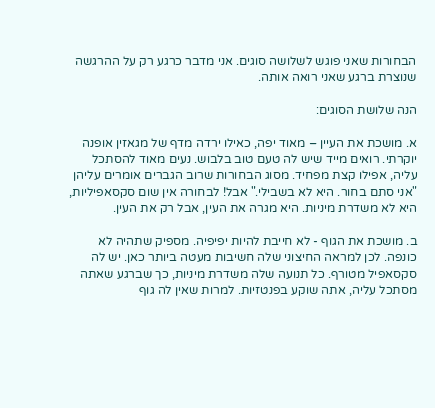הבחורות שאני פוגש לשלושה סוגים. אני מדבר כרגע רק על ההרגשה שנוצרת ברגע שאני רואה אותה.

הנה שלושת הסוגים:

א. מושכת את העיין – מאוד יפה, כאילו ירדה מדף של מגאזין אופנה יוקרתי. רואים מייד שיש לה טעם טוב בלבוש. נעים מאוד להסתכל עליה, אפילו קצת מפחיד. מסוג הבחורות שרוב הגברים אומרים עליהן "אני סתם בחור. היא לא בשבילי." אבל! לבחורה אין שום סקסאפיליות, היא לא משדרת מיניות. היא מגרה את העין, אבל רק את העין.

ב. מושכת את הגוף - לא חייבת להיות יפיפיה. מספיק שתהיה לא כונפה. לכן למראה החיצוני שלה חשיבות מעטה ביותר כאן. יש לה סקסאפיל מטורף. כל תנועה שלה משדרת מיניות, כך שברגע שאתה מסתכל עליה, אתה שוקע בפנטזיות. למרות שאין לה גוף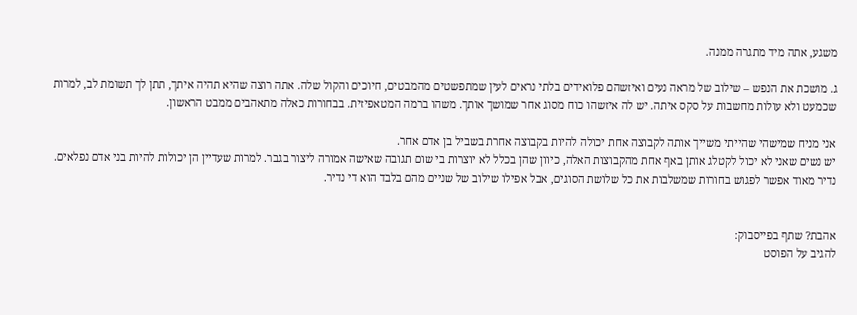משגע, אתה מיד מתגרה ממנה.

ג. מושכת את הנפש – שילוב של מראה נעים ואיזשהם פלואידים בלתי נראים לעין שמתפשטים מהמבטים, חיוכים והקול שלה. אתה רוצה שהיא תהיה איתך, תתן לך תשומת לב, למרות שכמעט ולא עולות מחשבות על סקס איתה. יש לה איזשהו כוח מסוג אחר שמושך אותך. משהו ברמה המטאפיזית. בבחורות כאלה מתאהבים ממבט הראשון.

אני מניח שמישהי שהייתי משייך אותה לקבוצה אחת יכולה להיות בקבוצה אחרת בשביל בן אדם אחר.
יש נשים שאני לא יכול לקטלג אותן באף אחת מהקבוצות האלה, כיוון שהן בכלל לא יוצרות בי שום תגובה שאישה אמורה ליצור בגבר. למרות שעדיין הן יכולות להיות בני אדם נפלאים.
נדיר מאוד אפשר לפגוש בחורות שמשלבות את כל שלושת הסוגים, אבל אפילו שילוב של שניים מהם בלבד הוא די נדיר.


אהבת? שתף בפייסבוק:
להגיב על הפוסט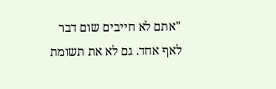"אתם לא חייבים שום דבר לאף אחד. גם לא את תשומת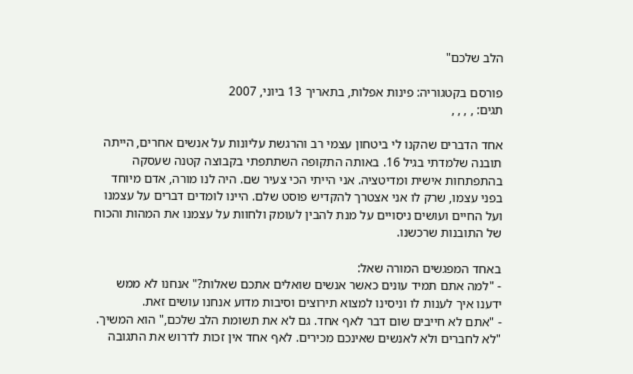הלב שלכם"

פורסם בקטגוריה: פינות אפלות, בתאריך 13 ביוני, 2007
תגים: , , , ,

אחד הדברים שהקנו לי ביטחון עצמי רב והרגשת עליונות על אנשים אחרים, הייתה תובנה שלמדתי בגיל 16. באותה התקופה השתתפתי בקבוצה קטנה שעסקה בהתפתחות אישית ומדיטציה. אני הייתי הכי צעיר שם. היה לנו מורה, אדם מיוחד בפני עצמו, שרק לו אני אצטרך להקדיש פוסט שלם. היינו לומדים דברים על עצמנו ועל החיים ועושים ניסויים על מנת להבין לעומק ולחוות על עצמנו את המהות והכוח של התובנות שרכשנו.

באחד המפגשים המורה שאל:
- "למה אתם תמיד עונים כאשר אנשים שואלים אתכם שאלות?" אנחנו לא ממש ידענו איך לענות לו וניסינו למצוא תירוצים וסיבות מדוע אנחנו עושים זאת.
- "אתם לא חייבים שום דבר לאף אחד. גם לא את תשומת הלב שלכם," הוא המשיך. "לא לחברים ולא לאנשים שאינכם מכירים. לאף אחד אין זכות לדרוש את התגובה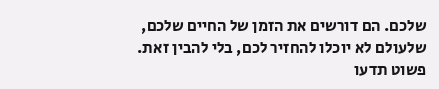שלכם. הם דורשים את הזמן של החיים שלכם, שלעולם לא יוכלו להחזיר לכם, בלי להבין זאת. פשוט תדעו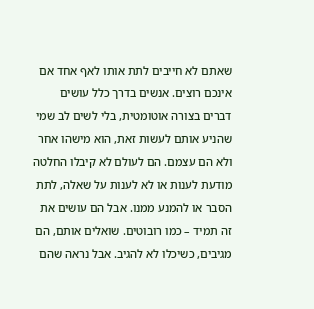שאתם לא חייבים לתת אותו לאף אחד אם אינכם רוצים. אנשים בדרך כלל עושים דברים בצורה אוטומטית, בלי לשים לב שמי שהניע אותם לעשות זאת, הוא מישהו אחר ולא הם עצמם. הם לעולם לא קיבלו החלטה מודעת לענות או לא לענות על שאלה, לתת הסבר או להמנע ממנו. אבל הם עושים את זה תמיד – כמו רובוטים. שואלים אותם, הם מגיבים, כשיכלו לא להגיב. אבל נראה שהם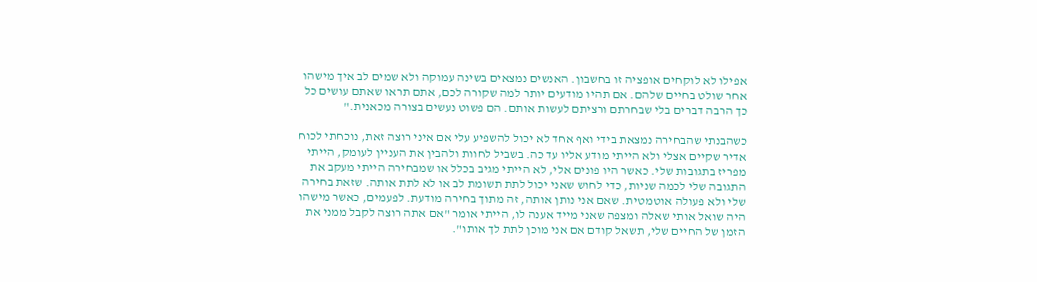אפילו לא לוקחים אופציה זו בחשבון. האנשים נמצאים בשינה עמוקה ולא שמים לב איך מישהו אחר שולט בחיים שלהם. אם תהיו מודעים יותר למה שקורה לכם, אתם תראו שאתם עושים כל כך הרבה דברים בלי שבחרתם ורציתם לעשות אותם. הם פשוט נעשים בצורה מכאנית."

כשהבנתי שהבחירה נמצאת בידי ואף אחד לא יכול להשפיע עלי אם איני רוצה זאת, נוכחתי לכוח אדיר שקיים אצלי ולא הייתי מודע אליו עד כה. בשביל לחוות ולהבין את העניין לעומק, הייתי מפריז בתגובות שלי. כאשר היו פונים אלי, לא הייתי מגיב בכלל או שמבחירה הייתי מעקב את התגובה שלי לכמה שניות, כדי לחוש שאני יכול לתת תשומת לב או לא לתת אותה. שזאת בחירה שלי ולא פעולה אוטמטית. שאם אני נותן אותה, זה מתוך בחירה מודעת. לפעמים, כאשר מישהו היה שואל אותי שאלה ומצפה שאני מייד אענה לו, הייתי אומר "אם אתה רוצה לקבל ממני את הזמן של החיים שלי, תשאל קודם אם אני מוכן לתת לך אותו".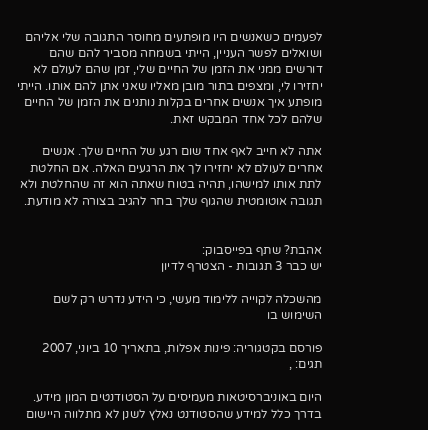לפעמים כשאנשים היו מופתעים מחוסר התגובה שלי אליהם ושואלים לפשר העניין, הייתי בשמחה מסביר להם שהם דורשים ממני את הזמן של החיים שלי, זמן שהם לעולם לא יחזירו לי, ומצפים בתור מובן מאליו שאני אתן להם אותו. הייתי מופתע איך אנשים אחרים בקלות נותנים את הזמן של החיים שלהם לכל אחד המבקש זאת.

אתה לא חייב לאף אחד שום רגע של החיים שלך. אנשים אחרים לעולם לא יחזירו לך את הרגעים האלה. אם החלטת לתת אותו למישהו, תהיה בטוח שאתה הוא זה שהחלטת ולא תגובה אוטומטית שהגוף שלך בחר להגיב בצורה לא מודעת.


אהבת? שתף בפייסבוק:
יש כבר 3 תגובות - הצטרף לדיון

מהשכלה לקוייה ללימוד מעשי, כי הידע נדרש רק לשם השימוש בו

פורסם בקטגוריה: פינות אפלות, בתאריך 10 ביוני, 2007
תגים: ,

היום באוניברסיטאות מעמיסים על הסטודנטים המון מידע. בדרך כלל למידע שהסטודנט נאלץ לשנן לא מתלווה היישום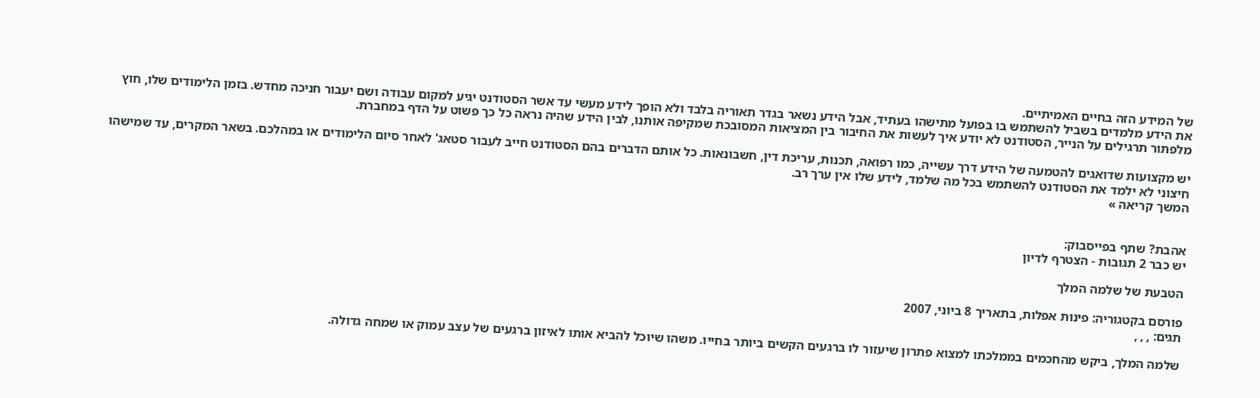של המידע הזה בחיים האמיתיים.
את הידע מלמדים בשביל להשתמש בו בפועל מתישהו בעתיד, אבל הידע נשאר בגדר תאוריה בלבד ולא הופך לידע מעשי עד אשר הסטודנט יגיע למקום עבודה ושם יעבור חניכה מחדש. בזמן הלימודים שלו, חוץ מלפתור תרגילים על הנייר, הסטודנט לא יודע איך לעשות את החיבור בין המציאות המסובכת שמקיפה אותנו, לבין הידע שהיה נראה כל כך פשוט על הדף במחברת.

יש מקצועות שדואגים להטמעה של הידע דרך עשייה, כמו רפואה, תכנות, עריכת דין, חשבונאות. כל אותם הדברים בהם הסטודנט חייב לעבור סטאג' לאחר סיום הלימודים או במהלכם. בשאר המקרים, עד שמישהו חיצוני לא ילמד את הסטודנט להשתמש בכל מה שלמד, לידע שלו אין ערך רב.
המשך קריאה »


אהבת? שתף בפייסבוק:
יש כבר 2 תגובות - הצטרף לדיון

הטבעת של שלמה המלך

פורסם בקטגוריה: פינות אפלות, בתאריך 8 ביוני, 2007
תגים: , , ,

שלמה המלך, ביקש מהחכמים בממלכתו למצוא פתרון שיעזור לו ברגעים הקשים ביותר בחייו. משהו שיוכל להביא אותו לאיזון ברגעים של עצב עמוק או שמחה גדולה.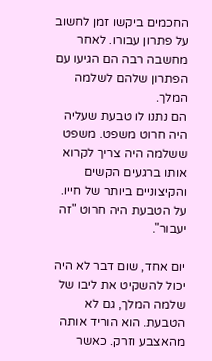החכמים ביקשו זמן לחשוב על פתרון עבורו. לאחר מחשבה רבה הם הגיעו עם הפתרון שלהם לשלמה המלך.
הם נתנו לו טבעת שעליה היה חרוט משפט. משפט ששלמה היה צריך לקרוא אותו ברגעים הקשים והקיצוניים ביותר של חייו.
על הטבעת היה חרוט "זה יעבור".

יום אחד, שום דבר לא היה יכול להשקיט את ליבו של שלמה המלך, גם לא הטבעת. הוא הוריד אותה מהאצבע וזרק. כאשר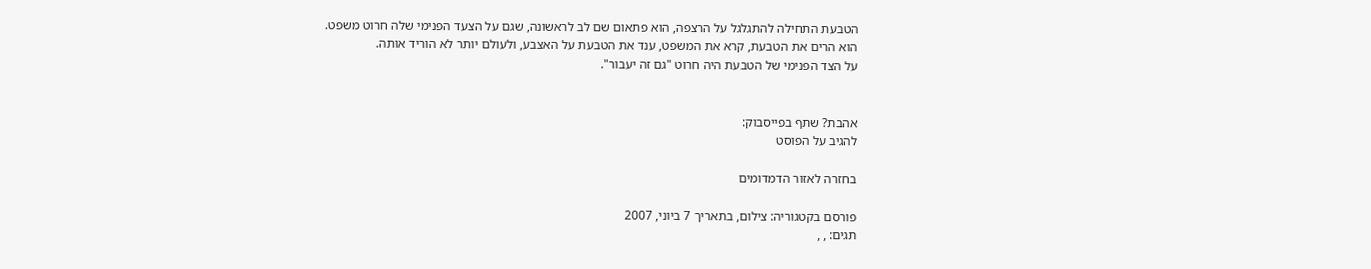הטבעת התחילה להתגלגל על הרצפה, הוא פתאום שם לב לראשונה, שגם על הצעד הפנימי שלה חרוט משפט.
הוא הרים את הטבעת, קרא את המשפט, ענד את הטבעת על האצבע, ולעולם יותר לא הוריד אותה.
על הצד הפנימי של הטבעת היה חרוט "גם זה יעבור".


אהבת? שתף בפייסבוק:
להגיב על הפוסט

בחזרה לאזור הדמדומים

פורסם בקטגוריה: צילום, בתאריך 7 ביוני, 2007
תגים: , ,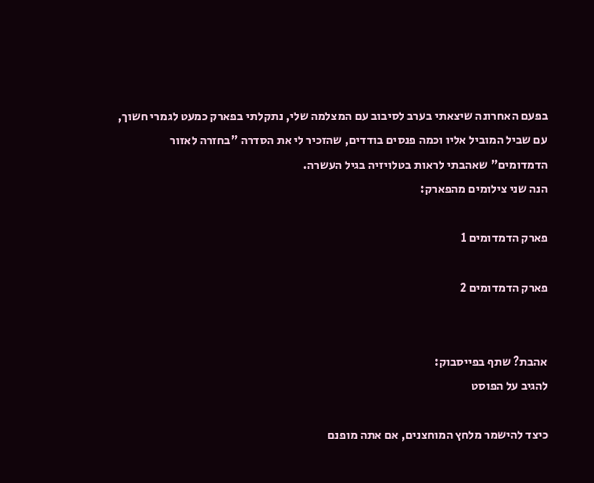בפעם האחרונה שיצאתי בערב לסיבוב עם המצלמה שלי, נתקלתי בפארק כמעט לגמרי חשוך, עם שביל המוביל אליו וכמה פנסים בודדים, שהזכיר לי את הסדרה "בחזרה לאזור הדמדומים" שאהבתי לראות בטלויזיה בגיל העשרה.
הנה שני צילומים מהפארק:

פארק הדמדומים 1

פארק הדמדומים 2


אהבת? שתף בפייסבוק:
להגיב על הפוסט

כיצד להישמר מלחץ המוחצנים, אם אתה מופנם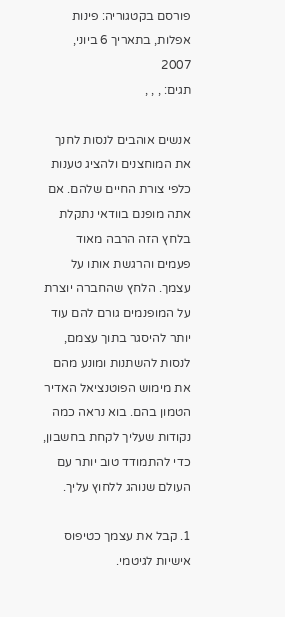פורסם בקטגוריה: פינות אפלות, בתאריך 6 ביוני, 2007
תגים: , , ,

אנשים אוהבים לנסות לחנך את המוחצנים ולהציג טענות כלפי צורת החיים שלהם. אם אתה מופנם בוודאי נתקלת בלחץ הזה הרבה מאוד פעמים והרגשת אותו על עצמך. הלחץ שהחברה יוצרת על המופנמים גורם להם עוד יותר להיסגר בתוך עצמם, לנסות להשתנות ומונע מהם את מימוש הפוטנציאל האדיר הטמון בהם. בוא נראה כמה נקודות שעליך לקחת בחשבון, כדי להתמודד טוב יותר עם העולם שנוהג ללחוץ עליך.

1. קבל את עצמך כטיפוס אישיות לגיטמי.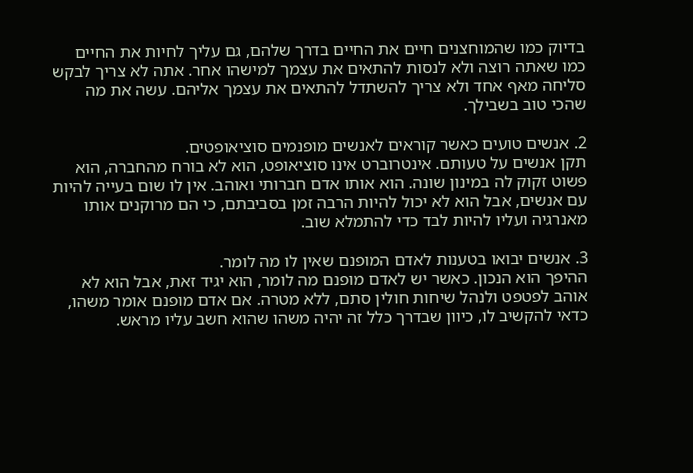בדיוק כמו שהמוחצנים חיים את החיים בדרך שלהם, גם עליך לחיות את החיים כמו שאתה רוצה ולא לנסות להתאים את עצמך למישהו אחר. אתה לא צריך לבקש סליחה מאף אחד ולא צריך להשתדל להתאים את עצמך אליהם. עשה את מה שהכי טוב בשבילך.

2. אנשים טועים כאשר קוראים לאנשים מופנמים סוציאופטים.
תקן אנשים על טעותם. אינטרוברט אינו סוציאופט, הוא לא בורח מהחברה, הוא פשוט זקוק לה במינון שונה. הוא אותו אדם חברותי ואוהב. אין לו שום בעייה להיות עם אנשים, אבל הוא לא יכול להיות הרבה זמן בסביבתם, כי הם מרוקנים אותו מאנרגיה ועליו להיות לבד כדי להתמלא שוב.

3. אנשים יבואו בטענות לאדם המופנם שאין לו מה לומר.
ההיפך הוא הנכון. כאשר יש לאדם מופנם מה לומר, הוא יגיד זאת, אבל הוא לא אוהב לפטפט ולנהל שיחות חולין סתם, ללא מטרה. אם אדם מופנם אומר משהו, כדאי להקשיב לו, כיוון שבדרך כלל זה יהיה משהו שהוא חשב עליו מראש.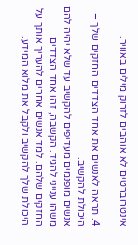אינטרוברטים לא אוהבים לזרוק מילים באוויר.

4. תראה לאנשים את אחד הצדדים החזקים שלך – היכולת להקשיב.
אנשים מופנמים מעדיפים להקשיב עד שלא יהיה להם משהו ענייני להגיד. הקשבה, זהו אחד הצדדים החזקים שלהם. למד אנשים אחרים להעריך אותך על היכולת שלך להקשיב ולקבל את מלוא המידע.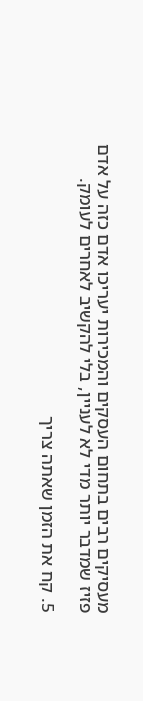מעסיקים רבים בתחום העסקים והמכירות יעריכו אדם כזה על אדם פזיז שמדבר יותר מדי לא לעניין, בלי להקשיב לאחרים לעומק.

5. קח את הזמן שאתה צריך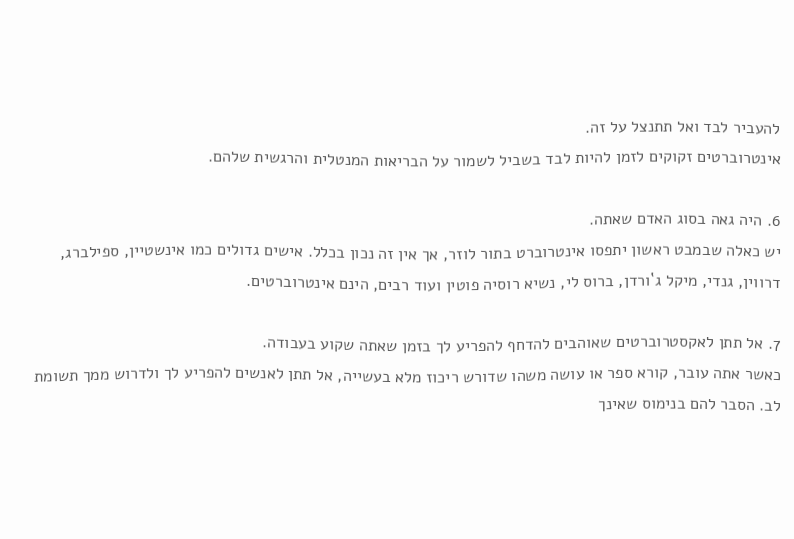להעביר לבד ואל תתנצל על זה.
אינטרוברטים זקוקים לזמן להיות לבד בשביל לשמור על הבריאות המנטלית והרגשית שלהם.

6. היה גאה בסוג האדם שאתה.
יש כאלה שבמבט ראשון יתפסו אינטרוברט בתור לוזר, אך אין זה נכון בכלל. אישים גדולים כמו אינשטיין, ספילברג, דרווין, גנדי, מיקל ג`ורדן, ברוס לי, נשיא רוסיה פוטין ועוד רבים, הינם אינטרוברטים.

7. אל תתן לאקסטרוברטים שאוהבים להדחף להפריע לך בזמן שאתה שקוע בעבודה.
כאשר אתה עובר, קורא ספר או עושה משהו שדורש ריכוז מלא בעשייה, אל תתן לאנשים להפריע לך ולדרוש ממך תשומת לב. הסבר להם בנימוס שאינך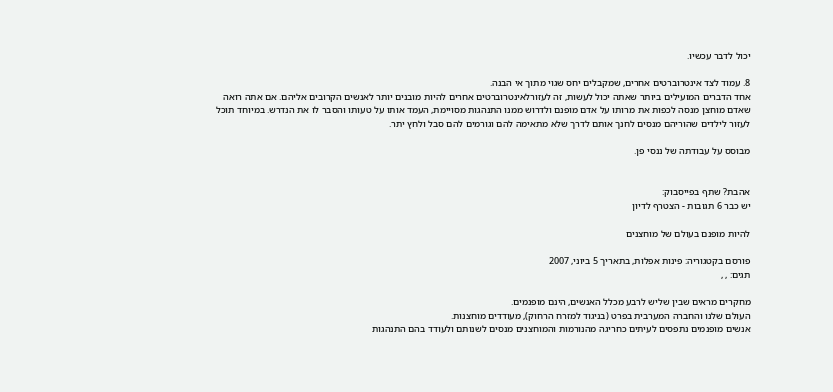יכול לדבר עכשיו.

8. עמוד לצד אינטרוברטים אחרים, שמקבלים יחס שגוי מתוך אי הבנה.
אחד הדברים המועילים ביותר שאתה יכול לעשות, זה לעזורלאינטרוברטים אחרים להיות מובנים יותר לאנשים הקרובים אליהם. אם אתה רואה שאדם מוחצן מנסה לכפות את מרותו על אדם מופנם ולדרוש ממנו התנהגות מסויימת, העמד אותו על טעותו והסבר לו את הנדרש. במיוחד תוכל לעזור לילדים שהוריהם מנסים לחנך אותם לדרך שלא מתאימה להם וגורמים להם סבל ולחץ יתר.

מבוסס על עבודתה של ננסי פן.


אהבת? שתף בפייסבוק:
יש כבר 6 תגובות - הצטרף לדיון

להיות מופנם בעולם של מוחצנים

פורסם בקטגוריה: פינות אפלות, בתאריך 5 ביוני, 2007
תגים: , ,

מחקרים מראים שבין שליש לרבע מכלל האנשים, הינם מופנמים.
העולם שלנו והחברה המערבית בפרט (בניגוד למזרח הרחוק), מעודדים מוחצנות.
אנשים מופנמים נתפסים לעיתים כחריגה מהנורמות והמוחצנים מנסים לשנותם ולעודד בהם התנהגות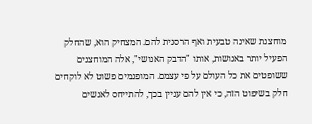מוחצנת שאינה טבעית ואף הרסנית להם. המצחיק הוא, שהחלק הפעיל יותר באנושות, אותו "הדבק האנושי", אלה המוחצנים ששופטים את כל העולם על פי עצמם. המופנמים פשוט לא לוקחים חלק בשיפוט הזה, כי אין להם עניין בכך, להתייחס לאנשים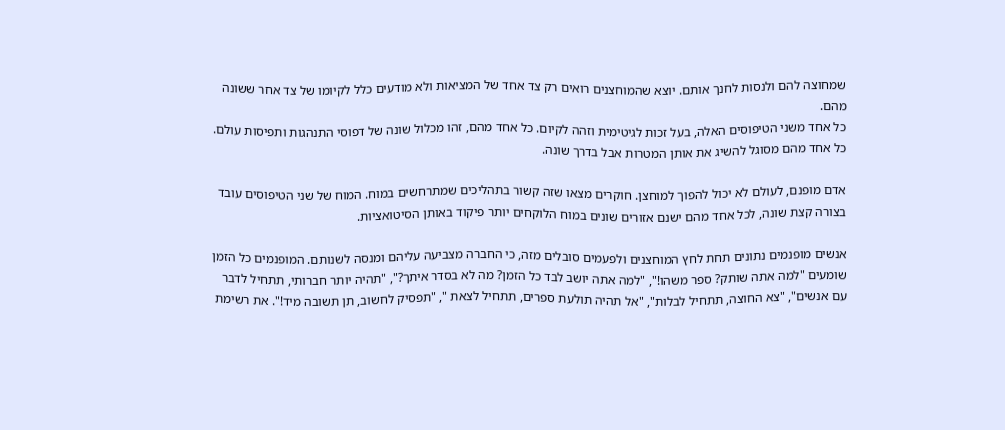שמחוצה להם ולנסות לחנך אותם. יוצא שהמוחצנים רואים רק צד אחד של המציאות ולא מודעים כלל לקיומו של צד אחר ששונה מהם.
כל אחד משני הטיפוסים האלה, בעל זכות לגיטימית וזהה לקיום. כל אחד מהם, זהו מכלול שונה של דפוסי התנהגות ותפיסות עולם. כל אחד מהם מסוגל להשיג את אותן המטרות אבל בדרך שונה.

אדם מופנם, לעולם לא יכול להפוך למוחצן. חוקרים מצאו שזה קשור בתהליכים שמתרחשים במוח. המוח של שני הטיפוסים עובד בצורה קצת שונה, לכל אחד מהם ישנם אזורים שונים במוח הלוקחים יותר פיקוד באותן הסיטואציות.

אנשים מופנמים נתונים תחת לחץ המוחצנים ולפעמים סובלים מזה, כי החברה מצביעה עליהם ומנסה לשנותם. המופנמים כל הזמן שומעים "למה אתה שותק? ספר משהו!", "למה אתה יושב לבד כל הזמן? מה לא בסדר איתך?", "תהיה יותר חברותי, תתחיל לדבר עם אנשים", "צא החוצה, תתחיל לבלות", "אל תהיה תולעת ספרים, תתחיל לצאת ", "תפסיק לחשוב, תן תשובה מיד!". את רשימת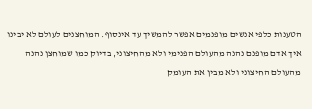הטענות כלפי אנשים מופנמים אפשר להמשיך עד אינסוף. המוחצנים לעולם לא יבינו איך אדם מופנם נהנה מהעולם הפנימי ולא מהחיצוני, בדיוק כמו שמוחצן נהנה מהעולם החיצוני ולא מבין את העומק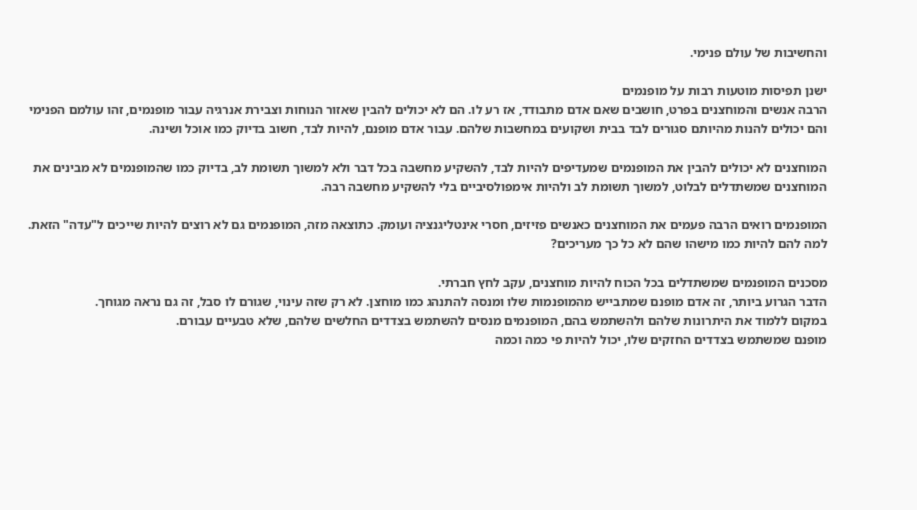והחשיבות של עולם פנימי.

ישנן תפיסות מוטעות רבות על מופנמים
הרבה אנשים והמוחצנים בפרט, חושבים שאם אדם מתבודד, אז רע לו. הם לא יכולים להבין שאזור הנוחות וצבירת אנרגיה עבור מופנמים, זהו עולמם הפנימי והם יכולים להנות מהיותם סגורים לבד בבית ושקועים במחשבות שלהם. עבור אדם מופנם, להיות לבד, חשוב בדיוק כמו אוכל ושינה.

המוחצנים לא יכולים להבין את המופנמים שמעדיפים להיות לבד, להשקיע מחשבה בכל דבר ולא למשוך תשומת לב, בדיוק כמו שהמופנמים לא מבינים את המוחצנים שמשתדלים לבלוט, למשוך תשומת לב ולהיות אימפולסיביים בלי להשקיע מחשבה רבה.

המופנמים רואים הרבה פעמים את המוחצנים כאנשים פזיזים, חסרי אינטליגנציה ועומק. כתוצאה מזה, המופנמים גם לא רוצים להיות שייכים ל"עדה" הזאת. למה להם להיות כמו מישהו שהם לא כל כך מעריכים?

מסכנים המופנמים שמשתדלים בכל הכוח להיות מוחצנים, עקב לחץ חברתי.
הדבר הגרוע ביותר, זה אדם מופנם שמתבייש מהמופנמות שלו ומנסה להתנהג כמו מוחצן. לא רק שזה עינוי, שגורם לו סבל, זה גם נראה מגוחך.
במקום ללמוד את היתרונות שלהם ולהשתמש בהם, המופנמים מנסים להשתמש בצדדים החלשים שלהם, שלא טבעיים עבורם.
מופנם שמשתמש בצדדים החזקים שלו, יכול להיות פי כמה וכמה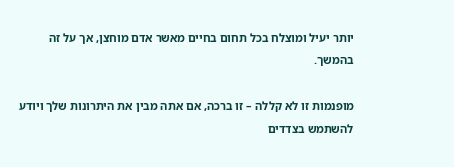יותר יעיל ומוצלח בכל תחום בחיים מאשר אדם מוחצן, אך על זה בהמשך.

מופנמות זו לא קללה – זו ברכה, אם אתה מבין את היתרונות שלך ויודע להשתמש בצדדים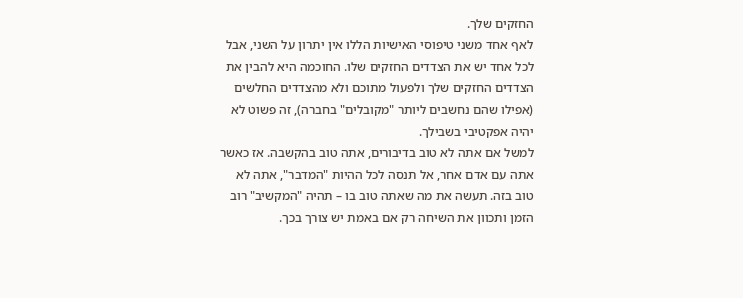החזקים שלך.
לאף אחד משני טיפוסי האישיות הללו אין יתרון על השני, אבל לכל אחד יש את הצדדים החזקים שלו. החוכמה היא להבין את הצדדים החזקים שלך ולפעול מתוכם ולא מהצדדים החלשים (אפילו שהם נחשבים ליותר "מקובלים" בחברה), זה פשוט לא יהיה אפקטיבי בשבילך.
למשל אם אתה לא טוב בדיבורים, אתה טוב בהקשבה. אז כאשר אתה עם אדם אחר, אל תנסה לכל ההיות "המדבר", אתה לא טוב בזה. תעשה את מה שאתה טוב בו – תהיה "המקשיב" רוב הזמן ותכוון את השיחה רק אם באמת יש צורך בכך.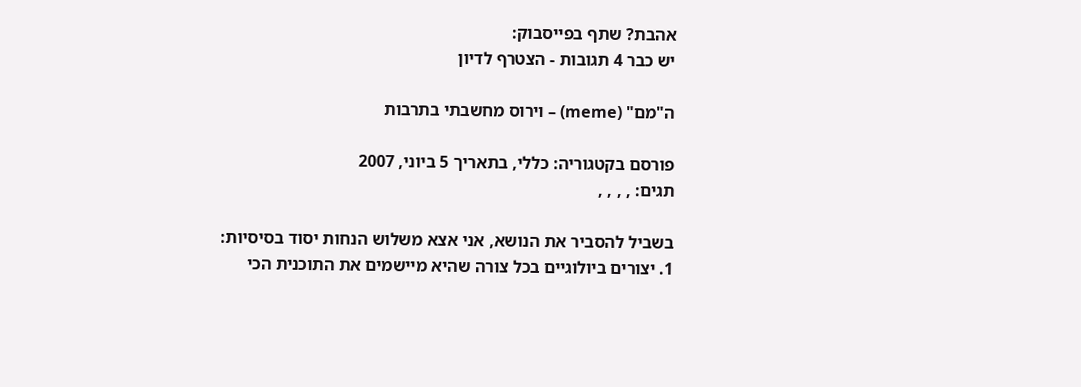אהבת? שתף בפייסבוק:
יש כבר 4 תגובות - הצטרף לדיון

ה"מם" (meme) – וירוס מחשבתי בתרבות

פורסם בקטגוריה: כללי, בתאריך 5 ביוני, 2007
תגים: , , , ,

בשביל להסביר את הנושא, אני אצא משלוש הנחות יסוד בסיסיות:
1. יצורים ביולוגיים בכל צורה שהיא מיישמים את התוכנית הכי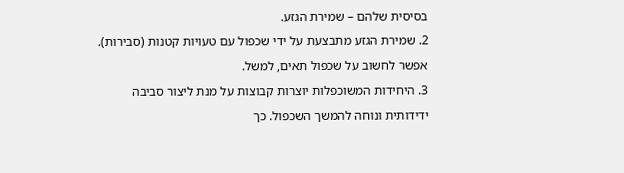בסיסית שלהם – שמירת הגזע.
2. שמירת הגזע מתבצעת על ידי שכפול עם טעויות קטנות (סבירות). אפשר לחשוב על שכפול תאים, למשל.
3. היחידות המשוכפלות יוצרות קבוצות על מנת ליצור סביבה ידידותית ונוחה להמשך השכפול. כך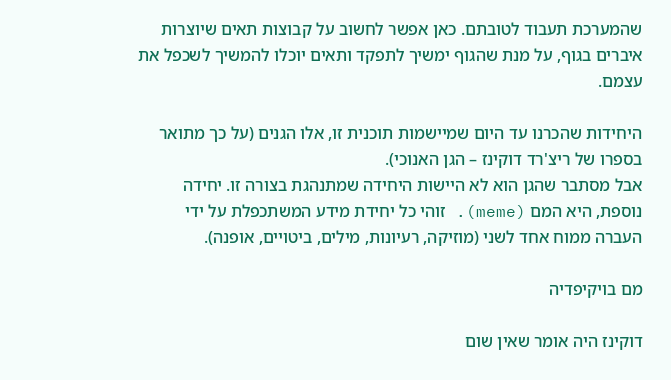שהמערכת תעבוד לטובתם. כאן אפשר לחשוב על קבוצות תאים שיוצרות איברים בגוף, על מנת שהגוף ימשיך לתפקד ותאים יוכלו להמשיך לשכפל את עצמם.

היחידות שהכרנו עד היום שמיישמות תוכנית זו, אלו הגנים (על כך מתואר בספרו של ריצ'רד דוקינז – הגן האנוכי).
אבל מסתבר שהגן הוא לא היישות היחידה שמתנהגת בצורה זו. יחידה נוספת, היא המם (meme). זוהי כל יחידת מידע המשתכפלת על ידי העברה ממוח אחד לשני (מוזיקה, רעיונות, מילים, ביטויים, אופנה).

מם בויקיפדיה

דוקינז היה אומר שאין שום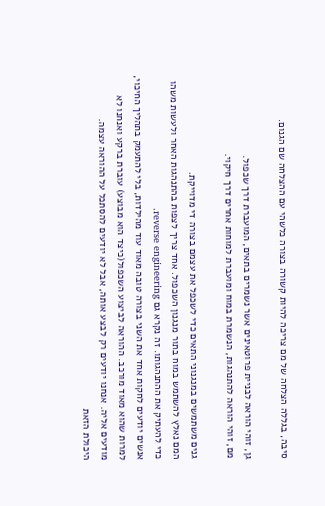סיבה, בגללה הצלחה של מם צריכה להיות קשורה בצורה כלשהי עם ההצלחה שם הגנום.

גן, זוהי הוראה לבניית פרוטאינים אשר נשמרים בתאים, המועברת דרך שכפול.
מם, זוהי הוראה להתנהגות, הנשמרת במוח ומועברת למוחות אחרים דרך חיקוי.

גנים משתמשים במנגנוני התאים כדי לשכפל את עצמם בצורה די מדוייקת.
המם נאלץ להשתמש במוח בתור מנגנון השכפול. אחד צריך לצפות בהתנהגות האחר ולעשות משהו כדי להעתיק את ההתנהגותו. זה נקרא גם reverse engineering.
אנשים יודעים לחקות אחד את השני בצורה טובה מאוד עוד מהילדות, בלי להתעמק בתהליך החיכוי, למרות שהוא מאוד מורכב. ההוראה לביצוע השכפול(כיצד הוא מבוצע) עוברת ברקע ואנחנו לא מודעים אליה. אנחנו יודעים רק לבצע אותה, אבל לא יודעים להסתכל על ההוראה עצמה.
היכולת הזאת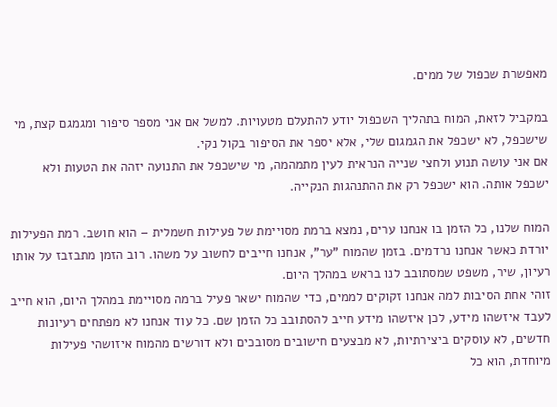מאפשרת שכפול של ממים.

במקביל לזאת, המוח בתהליך השכפול יודע להתעלם מטעויות. למשל אם אני מספר סיפור ומגמגם קצת, מי שישכפל, לא ישכפל את הגמגום שלי, אלא יספר את הסיפור בקול נקי.
אם אני עושה תנוע ולחצי שנייה הנראית לעין מתמהמה, מי שישכפל את התנועה יזהה את הטעות ולא ישכפל אותה. הוא ישכפל רק את ההתנהגות הנקייה.

המוח שלנו, כל הזמן בו אנחנו ערים, נמצא ברמת מסויימת של פעילות חשמלית – הוא חושב. רמת הפעילות יורדת כאשר אנחנו נרדמים. בזמן שהמוח "ער", אנחנו חייבים לחשוב על משהו. רוב הזמן מתבזבז על אותו רעיון, שיר, משפט שמסתובב לנו בראש במהלך היום.
זוהי אחת הסיבות למה אנחנו זקוקים לממים, כדי שהמוח ישאר פעיל ברמה מסויימת במהלך היום, הוא חייב לעבד איזשהו מידע, לכן איזשהו מידע חייב להסתובב כל הזמן שם. כל עוד אנחנו לא מפתחים רעיונות חדשים, לא עוסקים ביצירתיות, לא מבצעים חישובים מסובכים ולא דורשים מהמוח איזושהי פעילות מיוחדת, הוא כל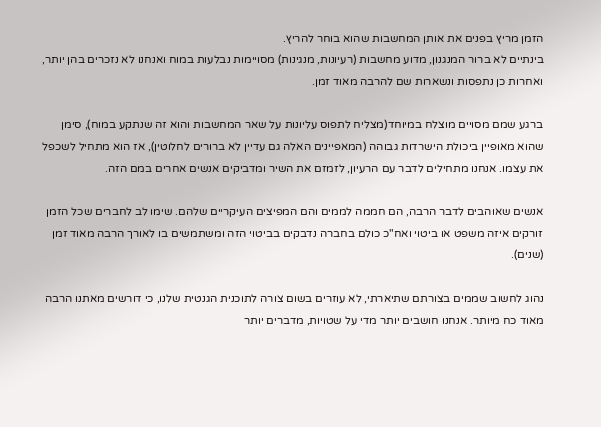הזמן מריץ בפנים את אותן המחשבות שהוא בוחר להריץ.
בינתיים לא ברור המנגנון, מדוע מחשבות (רעיונות, מנגינות) מסויימות נבלעות במוח ואנחנו לא נזכרים בהן יותר, ואחרות כן נתפסות ונשארות שם להרבה מאוד זמן.

ברגע שמם מסויים מוצלח במיוחד(מצליח לתפוס עליונות על שאר המחשבות והוא זה שנתקע במוח), סימן שהוא מאופיין ביכולת הישרדות גבוהה (המאפיינים האלה גם עדיין לא ברורים לחלוטין), אז הוא מתחיל לשכפל את עצמו. אנחנו מתחילים לדבר עם הרעיון, לזמזם את השיר ומדביקים אנשים אחרים במם הזה.

אנשים שאוהבים לדבר הרבה, הם חממה לממים והם המפיצים העיקריים שלהם. שימו לב לחברים שכל הזמן זורקים איזה משפט או ביטוי ואח"כ כולם בחברה נדבקים בביטוי הזה ומשתמשים בו לאורך הרבה מאוד זמן (שנים).

נהוג לחשוב שממים בצורתם שתיארתי, לא עוזרים בשום צורה לתוכנית הגנטית שלנו, כי דורשים מאתנו הרבה מאוד כח מיותר. אנחנו חושבים יותר מדי על שטויות, מדברים יותר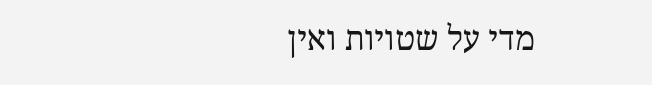מדי על שטויות ואין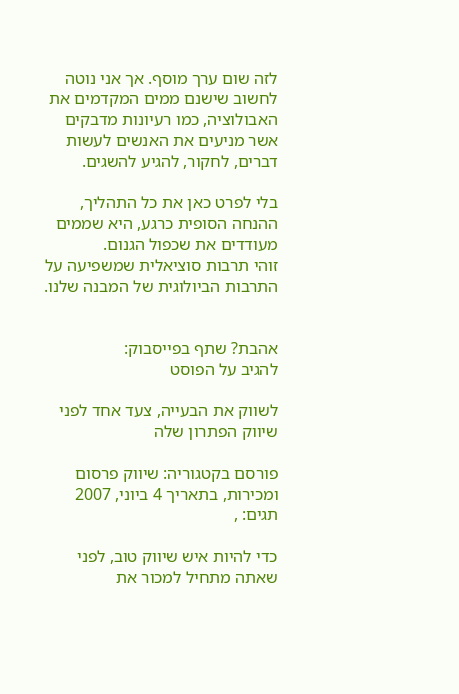לזה שום ערך מוסף. אך אני נוטה לחשוב שישנם ממים המקדמים את האבולוציה, כמו רעיונות מדבקים אשר מניעים את האנשים לעשות דברים, לחקור, להגיע להשגים.

בלי לפרט כאן את כל התהליך, ההנחה הסופית כרגע, היא שממים מעודדים את שכפול הגנום.
זוהי תרבות סוציאלית שמשפיעה על התרבות הביולוגית של המבנה שלנו.


אהבת? שתף בפייסבוק:
להגיב על הפוסט

לשווק את הבעייה, צעד אחד לפני שיווק הפתרון שלה

פורסם בקטגוריה: שיווק פרסום ומכירות, בתאריך 4 ביוני, 2007
תגים: ,

כדי להיות איש שיווק טוב, לפני שאתה מתחיל למכור את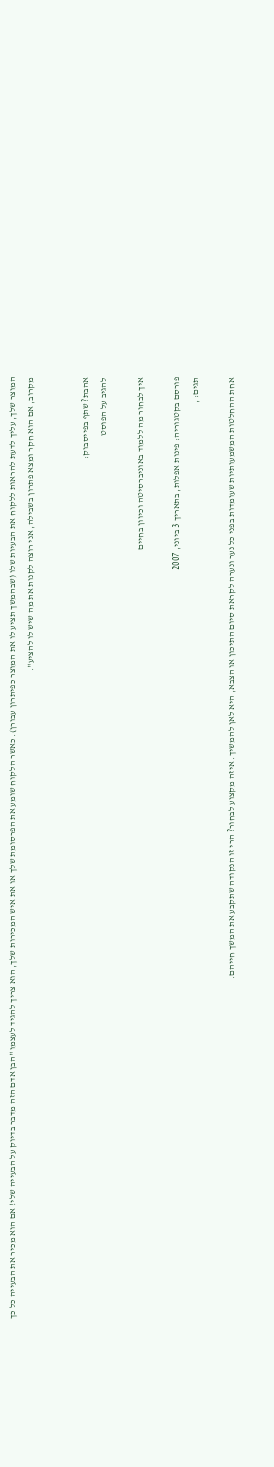המוצר שלך, עליך לדעת להראות ללקוח את הבעיות שלו (שבהמשך תציע לו את המוצר כפיתרון עבורן). כאשר הלקוח שומע את הפרסומת שלך או את איש המכירות שלך, הוא צריך להגיד לעצמו "הבן אדם הזה מדבר בדיוק על הבעייה שלי! אם הוא מכיר את הבעייה כל כך מקרוב, אם הוא חקר ומצא פתרון בשבילה, אני רוצה לקנות את מה שיש לו להציע".


אהבת? שתף בפייסבוק:
להגיב על הפוסט

איך לבחור מה ללמוד באוניברסיטה וכיוון בחיים

פורסם בקטגוריה: פינות אפלות, בתאריך 3 ביוני, 2007
תגים: ,

אחת ההחלטות המשמעותיות שעומדות בפני כל נער ונערה לקראת סיום התיכון או הצבא, היא לאן להמשיך. איזה מקצוע לבחור? הרי זו הנקודה שתקבע את המשך חייהם.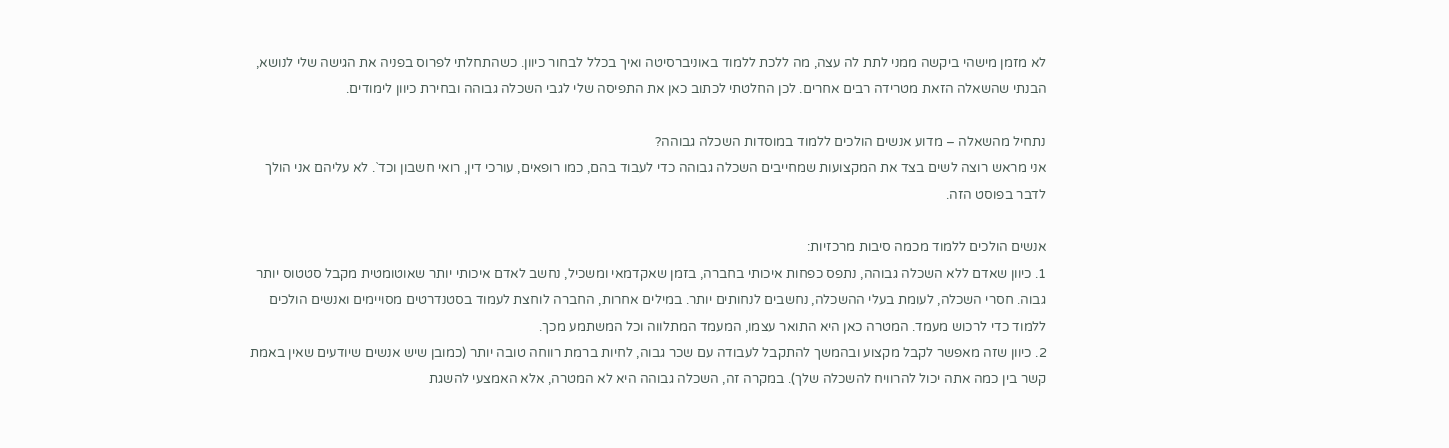לא מזמן מישהי ביקשה ממני לתת לה עצה, מה ללכת ללמוד באוניברסיטה ואיך בכלל לבחור כיוון. כשהתחלתי לפרוס בפניה את הגישה שלי לנושא, הבנתי שהשאלה הזאת מטרידה רבים אחרים. לכן החלטתי לכתוב כאן את התפיסה שלי לגבי השכלה גבוהה ובחירת כיוון לימודים.

נתחיל מהשאלה – מדוע אנשים הולכים ללמוד במוסדות השכלה גבוהה?
אני מראש רוצה לשים בצד את המקצועות שמחייבים השכלה גבוהה כדי לעבוד בהם, כמו רופאים, עורכי דין, רואי חשבון וכד`. לא עליהם אני הולך לדבר בפוסט הזה.

אנשים הולכים ללמוד מכמה סיבות מרכזיות:
1. כיוון שאדם ללא השכלה גבוהה, נתפס כפחות איכותי בחברה, בזמן שאקדמאי ומשכיל, נחשב לאדם איכותי יותר שאוטומטית מקבל סטטוס יותר גבוה. חסרי השכלה, לעומת בעלי ההשכלה, נחשבים לנחותים יותר. במילים אחרות, החברה לוחצת לעמוד בסטנדרטים מסויימים ואנשים הולכים ללמוד כדי לרכוש מעמד. המטרה כאן היא התואר עצמו, המעמד המתלווה וכל המשתמע מכך.
2. כיוון שזה מאפשר לקבל מקצוע ובהמשך להתקבל לעבודה עם שכר גבוה, לחיות ברמת רווחה טובה יותר (כמובן שיש אנשים שיודעים שאין באמת קשר בין כמה אתה יכול להרוויח להשכלה שלך). במקרה זה, השכלה גבוהה היא לא המטרה, אלא האמצעי להשגת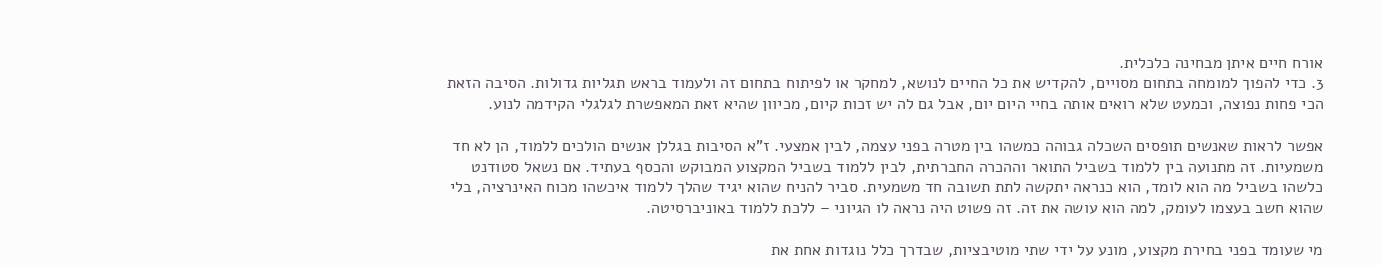אורח חיים איתן מבחינה כלכלית.
3. כדי להפוך למומחה בתחום מסויים, להקדיש את כל החיים לנושא, למחקר או לפיתוח בתחום זה ולעמוד בראש תגליות גדולות. הסיבה הזאת הכי פחות נפוצה, וכמעט שלא רואים אותה בחיי היום יום, אבל גם לה יש זכות קיום, מכיוון שהיא זאת המאפשרת לגלגלי הקידמה לנוע.

אפשר לראות שאנשים תופסים השכלה גבוהה כמשהו בין מטרה בפני עצמה, לבין אמצעי. ז"א הסיבות בגללן אנשים הולכים ללמוד, הן לא חד משמעיות. זה מתנועה בין ללמוד בשביל התואר וההכרה החברתית, לבין ללמוד בשביל המקצוע המבוקש והכסף בעתיד. אם נשאל סטודנט כלשהו בשביל מה הוא לומד, הוא כנראה יתקשה לתת תשובה חד משמעית. סביר להניח שהוא יגיד שהלך ללמוד איכשהו מכוח האינרציה, בלי שהוא חשב בעצמו לעומק, למה הוא עושה את זה. זה פשוט היה נראה לו הגיוני – ללכת ללמוד באוניברסיטה.

מי שעומד בפני בחירת מקצוע, מונע על ידי שתי מוטיבציות, שבדרך כלל נוגדות אחת את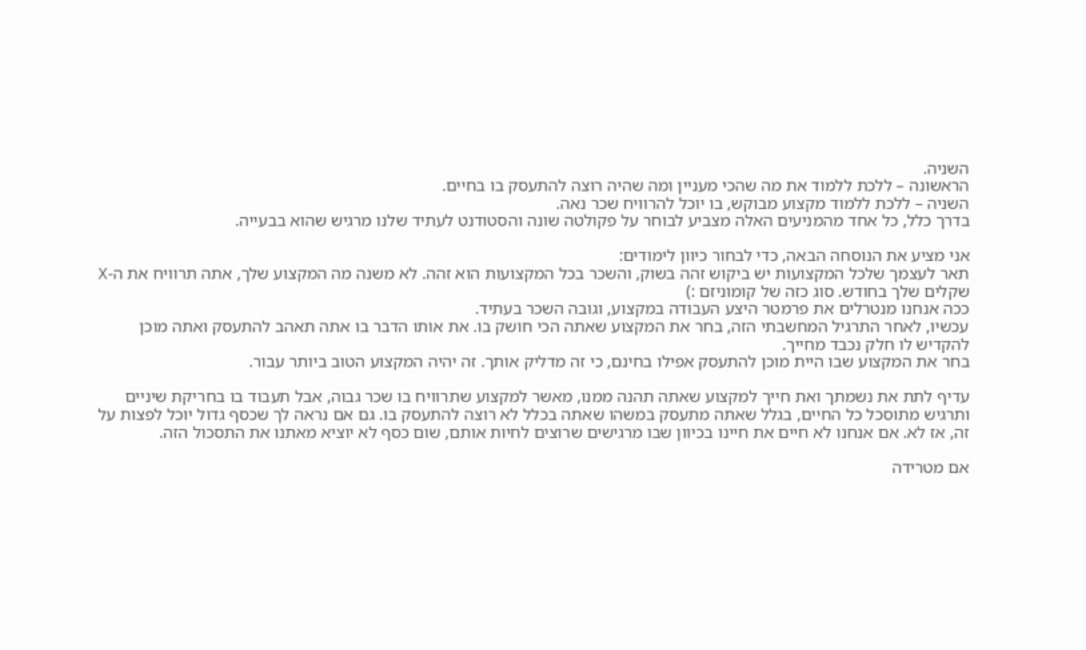השניה.
הראשונה – ללכת ללמוד את מה שהכי מעניין ומה שהיה רוצה להתעסק בו בחיים.
השניה – ללכת ללמוד מקצוע מבוקש, בו יוכל להרוויח שכר נאה.
בדרך כלל, כל אחד מהמניעים האלה מצביע לבוחר על פקולטה שונה והסטודנט לעתיד שלנו מרגיש שהוא בבעייה.

אני מציע את הנוסחה הבאה, כדי לבחור כיוון לימודים:
תאר לעצמך שלכל המקצועות יש ביקוש זהה בשוק, והשכר בכל המקצועות הוא זהה. לא משנה מה המקצוע שלך, אתה תרוויח את ה-X שקלים שלך בחודש. סוג כזה של קומוניזם :)
ככה אנחנו מנטרלים את פרמטר היצע העבודה במקצוע, וגובה השכר בעתיד.
עכשיו, לאחר התרגיל המחשבתי הזה, בחר את המקצוע שאתה הכי חושק בו. את אותו הדבר בו אתה תאהב להתעסק ואתה מוכן להקדיש לו חלק נכבד מחייך.
בחר את המקצוע שבו היית מוכן להתעסק אפילו בחינם, כי זה מדליק אותך. זה יהיה המקצוע הטוב ביותר עבור.

עדיף לתת את נשמתך ואת חייך למקצוע שאתה תהנה ממנו, מאשר למקצוע שתרוויח בו שכר גבוה, אבל תעבוד בו בחריקת שיניים ותרגיש מתוסכל כל החיים, בגלל שאתה מתעסק במשהו שאתה בכלל לא רוצה להתעסק בו. גם אם נראה לך שכסף גדול יוכל לפצות על זה, אז לא. אם אנחנו לא חיים את חיינו בכיוון שבו מרגישים שרוצים לחיות אותם, שום כסף לא יוציא מאתנו את התסכול הזה.

אם מטרידה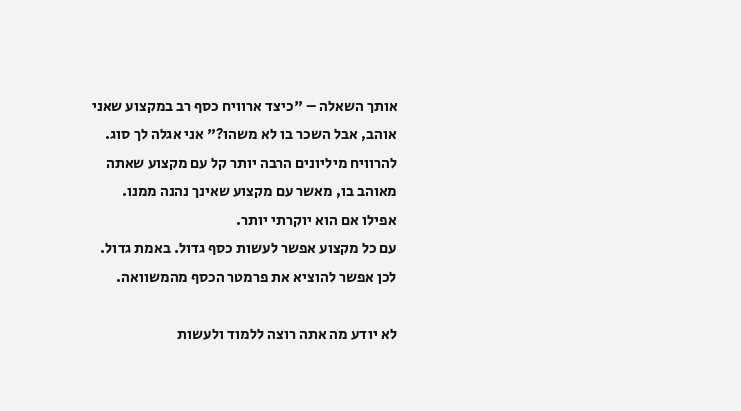אותך השאלה – "כיצד ארוויח כסף רב במקצוע שאני אוהב, אבל השכר בו לא משהו?" אני אגלה לך סוג. להרוויח מיליונים הרבה יותר קל עם מקצוע שאתה מאוהב בו, מאשר עם מקצוע שאינך נהנה ממנו. אפילו אם הוא יוקרתי יותר.
עם כל מקצוע אפשר לעשות כסף גדול. באמת גדול. לכן אפשר להוציא את פרמטר הכסף מהמשוואה.

לא יודע מה אתה רוצה ללמוד ולעשות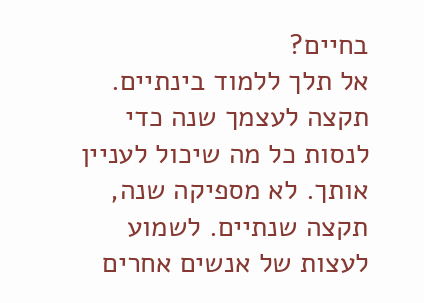בחיים?
אל תלך ללמוד בינתיים. תקצה לעצמך שנה כדי לנסות כל מה שיכול לעניין אותך. לא מספיקה שנה, תקצה שנתיים. לשמוע לעצות של אנשים אחרים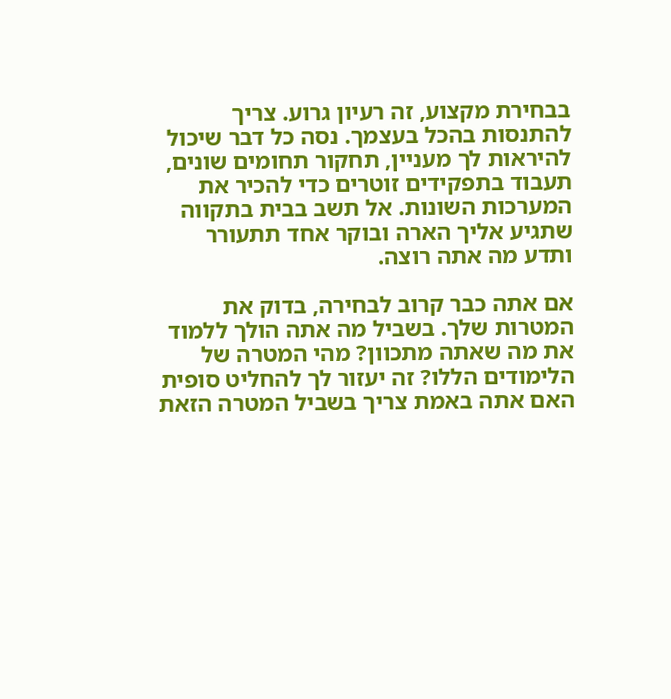בבחירת מקצוע, זה רעיון גרוע. צריך להתנסות בהכל בעצמך. נסה כל דבר שיכול להיראות לך מעניין, תחקור תחומים שונים, תעבוד בתפקידים זוטרים כדי להכיר את המערכות השונות. אל תשב בבית בתקווה שתגיע אליך הארה ובוקר אחד תתעורר ותדע מה אתה רוצה.

אם אתה כבר קרוב לבחירה, בדוק את המטרות שלך. בשביל מה אתה הולך ללמוד את מה שאתה מתכוון? מהי המטרה של הלימודים הללו? זה יעזור לך להחליט סופית האם אתה באמת צריך בשביל המטרה הזאת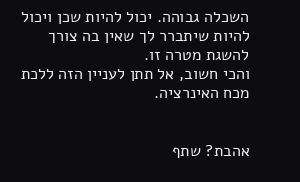השכלה גבוהה. יכול להיות שכן ויכול להיות שיתברר לך שאין בה צורך להשגת מטרה זו.
והכי חשוב, אל תתן לעניין הזה ללכת מכח האינרציה.


אהבת? שתף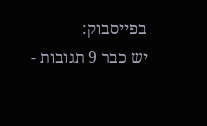בפייסבוק:
יש כבר 9 תגובות -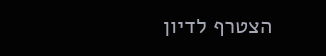הצטרף לדיון